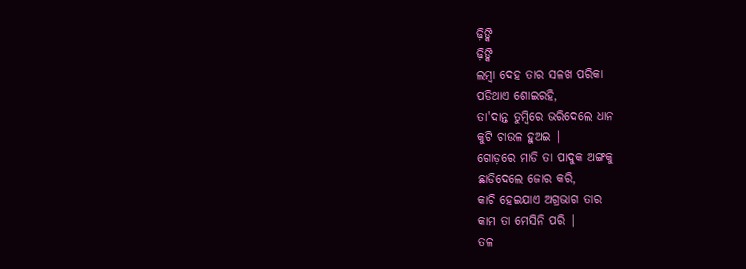ଢ଼ିଙ୍କି
ଢ଼ିଙ୍କି
ଲମ୍ବା ଦେହ ତାର ସଳଖ ପରିକା
ପଡିଥାଏ ଶୋଇରହି,
ତା'ଦାନ୍ତ ତୁମ୍ବିରେ ଭରିଦେଲେ ଧାନ
କୁଟି ଚାଉଳ ହୁଅଇ |
ଗୋଡ଼ରେ ମାଡି ତା ପାଦୁକ ଅଙ୍ଗକୁ
ଛାଡିଦେଲେ ଜୋର କରି,
କାଚି ହେଇଯାଏ ଅଗ୍ରଭାଗ ତାର
କାମ ତା ମେସିନି ପରି |
ତଳ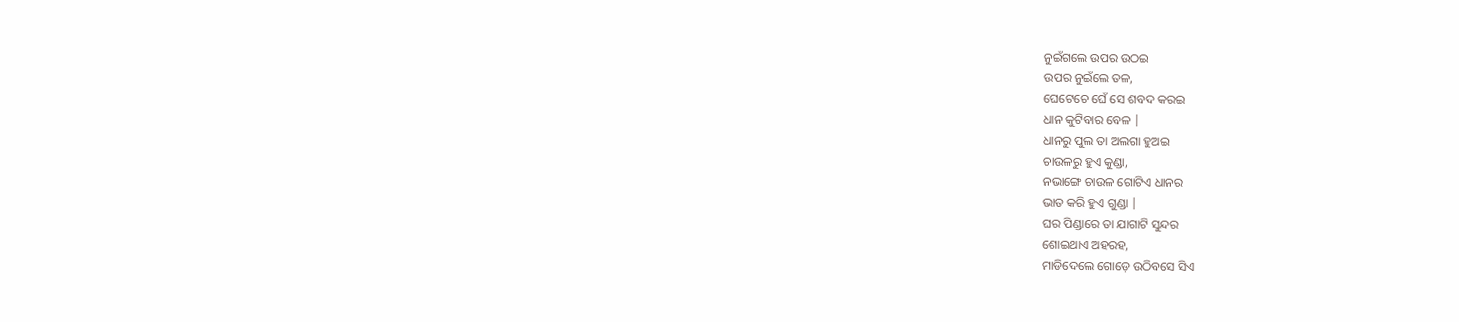ନୁଇଁଗଲେ ଉପର ଉଠଇ
ଉପର ନୁଇଁଲେ ତଳ,
ଘେଟେଚେ ଘେଁ ସେ ଶବଦ କରଇ
ଧାନ କୁଟିବାର ବେଳ |
ଧାନରୁ ପୁଲ ତା ଅଲଗା ହୁଅଇ
ଚାଉଳରୁ ହୁଏ କୁଣ୍ଡା,
ନଭାଙ୍ଗେ ଚାଉଳ ଗୋଟିଏ ଧାନର
ଭାତ କରି ହୁଏ ଗୁଣ୍ଡା |
ଘର ପିଣ୍ଡାରେ ତା ଯାଗାଟି ସୁନ୍ଦର
ଶୋଇଥାଏ ଅହରହ,
ମାଡିଦେଲେ ଗୋଡ଼େ ଉଠିବସେ ସିଏ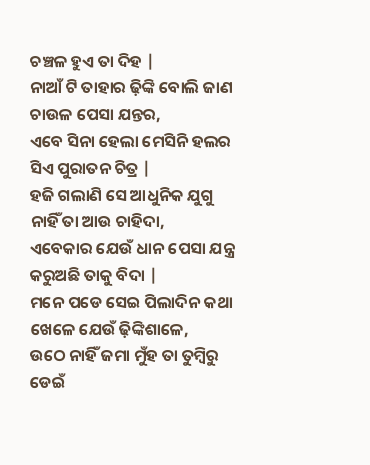ଚଞ୍ଚଳ ହୁଏ ତା ଦିହ |
ନାଆଁ ଟି ତାହାର ଢ଼ିଙ୍କି ବୋଲି ଜାଣ
ଚାଉଳ ପେସା ଯନ୍ତର,
ଏବେ ସିନା ହେଲା ମେସିନି ହଲର
ସିଏ ପୁରାତନ ଚିତ୍ର |
ହଜି ଗଲାଣି ସେ ଆଧୁନିକ ଯୁଗୁ
ନାହିଁ ତା ଆଉ ଚାହିଦା,
ଏବେକାର ଯେଉଁ ଧାନ ପେସା ଯନ୍ତ୍ର
କରୁଅଛି ତାକୁ ବିଦା |
ମନେ ପଡେ ସେଇ ପିଲାଦିନ କଥା
ଖେଳେ ଯେଉଁ ଢ଼ିଙ୍କିଶାଳେ,
ଉଠେ ନାହିଁ ଜମା ମୁଁହ ତା ତୁମ୍ବିରୁ
ଡେଇଁ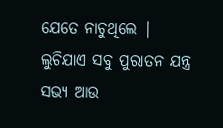ଯେତେ ନାଚୁଥିଲେ |
ଲୁଚିଯାଏ ସବୁ ପୁରାତନ ଯନ୍ତ୍ର
ସଭ୍ୟ ଆଉ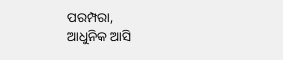ପରମ୍ପରା,
ଆଧୁନିକ ଆସି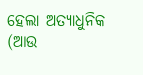ହେଲା ଅତ୍ୟାଧୁନିକ
(ଆଉ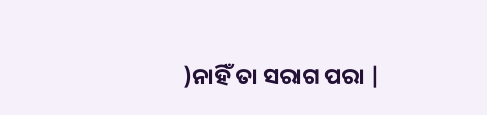)ନାହିଁ ତା ସରାଗ ପରା |